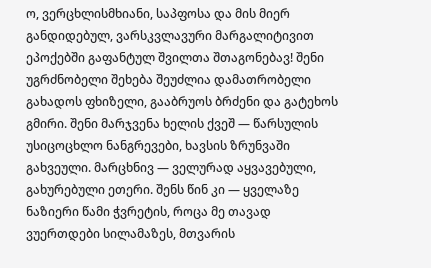ო, ვერცხლისმხიანი, საპფოსა და მის მიერ განდიდებულ, ვარსკვლავური მარგალიტივით ეპოქებში გაფანტულ შვილთა შთაგონებავ! შენი უგრძნობელი შეხება შეუძლია დამათრობელი გახადოს ფხიზელი, გააბრუოს ბრძენი და გატეხოს გმირი. შენი მარჯვენა ხელის ქვეშ — წარსულის უსიცოცხლო ნანგრევები, ხავსის ზრუნვაში გახვეული. მარცხნივ — ველურად აყვავებული, გახურებული ეთერი. შენს წინ კი — ყველაზე ნაზიერი წამი ჭვრეტის, როცა მე თავად ვუერთდები სილამაზეს, მთვარის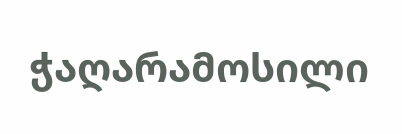ჭაღარამოსილი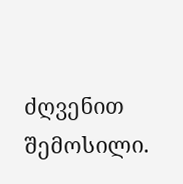ძღვენით შემოსილი.